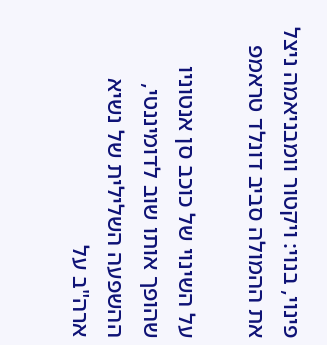פינוי, בנוי: ויקטור וומבניאמה ניצל את ההמולה סביב דונלד טראמפ

על השינוי של כוכב סן אנטוניו שהופך אותו שוב לדומיננטי, ההשפעה השלילית של נשיא ארה"ב על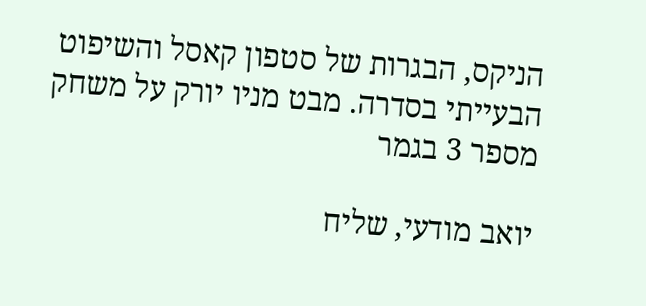הניקס, הבגרות של סטפון קאסל והשיפוט הבעייתי בסדרה. מבט מניו יורק על משחק מספר 3 בגמר

יואב מודעי, שליח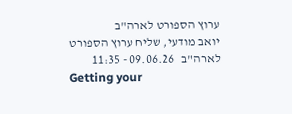ערוץ הספורט לארה"ב
יואב מודעי, שליח ערוץ הספורט לארה"ב   09.06.26 - 11:35
Getting your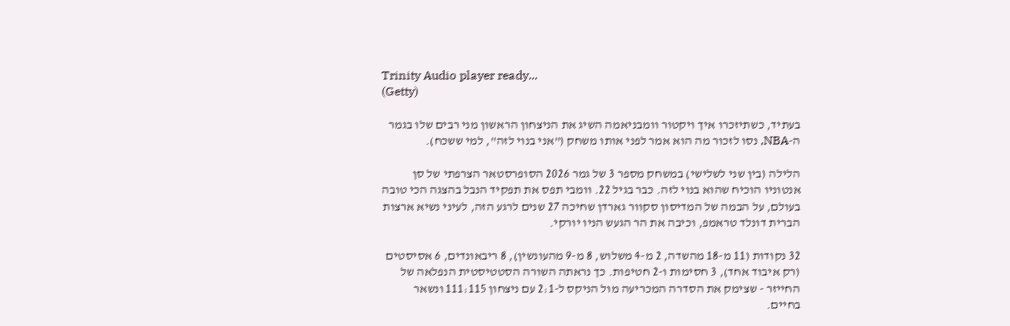Trinity Audio player ready...
(Getty)

בעתיד, כשתיזכרו איך ויקטור וומבניאמה השיג את הניצחון הראשון מני רבים שלו בגמר ה-NBA, נסו לזכור מה הוא אמר לפני אותו משחק ("אני בנוי לזה", למי ששכח).

הלילה (בין שני לשלישי) במשחק מספר 3 של גמר 2026 הסופרסטאר הצרפתי של סן אנטוניו הוכיח שהוא בנוי לזה. כבר בגיל 22. וומבי תפס את תפקיד הנבל בהצגה הכי טובה בעולם, על הבמה של המדיסון סקוור גארדן שחיכה 27 שנים לרגע הזה, לעיני נשיא ארצות הברית דונלד טראמפ, וכיבה את הר הגעש הניו יורקי.

32 נקודות (11 מ-18 מהשדה, 2 מ-4 משלוש, 8 מ-9 מהעונשין), 8 ריבאונדים, 6 אסיסטים (רק איבוד אחד), 3 חסימות ו-2 חטיפות. כך נראתה השורה הסטטיסטית הנפלאה של החייזר - שצימק את הסדרה המכריעה מול הניקס ל-2:1 עם ניצחון 111:115 ונשאר בחיים.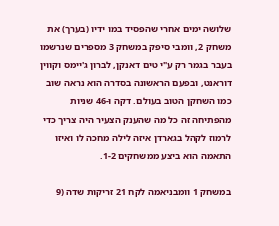שלושה ימים אחרי שהפסיד במו ידיו (בערך) את משחק 2, וומבי סיפק במשחק 3 מספרים שנרשמו בעבר בגמר רק ע"י טים דאנקן, לברון ג'יימס וקווין דוראנט, ובפעם הראשונה בסדרה הוא נראה שוב כמו השחקן הטוב בעולם. דקה ו-46 שניות מהפתיחה זה כל מה שהענק הצעיר היה צריך כדי לרמוז לקהל בגארדן איזה לילה מחכה לו ואיזו התאמה הוא ביצע ממשחקים 1-2.

במשחק 1 וומבניאמה לקח 21 זריקות שדה (9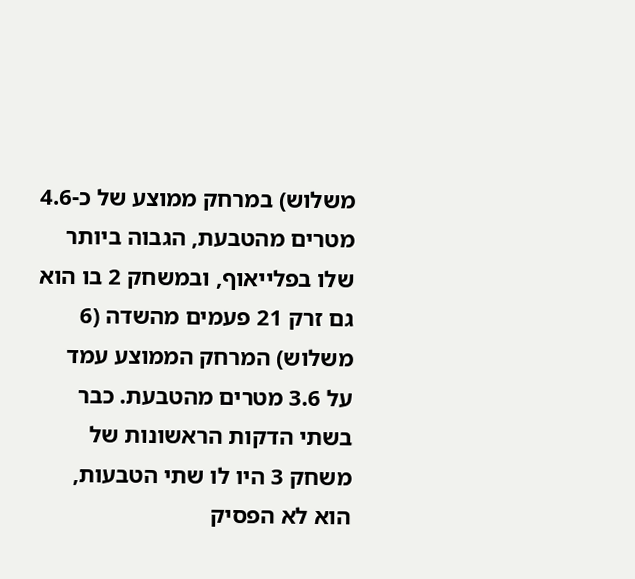משלוש) במרחק ממוצע של כ-4.6 מטרים מהטבעת, הגבוה ביותר שלו בפלייאוף, ובמשחק 2 בו הוא גם זרק 21 פעמים מהשדה (6 משלוש) המרחק הממוצע עמד על 3.6 מטרים מהטבעת. כבר בשתי הדקות הראשונות של משחק 3 היו לו שתי הטבעות, הוא לא הפסיק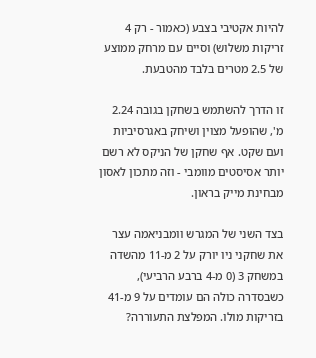להיות אקטיבי בצבע (כאמור - רק 4 זריקות משלוש) וסיים עם מרחק ממוצע של 2.5 מטרים בלבד מהטבעת.

זו הדרך להשתמש בשחקן בגובה 2.24 מ', שהופעל מצוין ושיחק באגרסיביות ועם שקט. אף שחקן של הניקס לא רשם יותר אסיסטים מוומבי - וזה מתכון לאסון מבחינת מייק בראון.

בצד השני של המגרש וומבניאמה עצר את שחקני ניו יורק על 2 מ-11 מהשדה במשחק 3 (0 מ-4 ברבע הרביעי), כשבסדרה כולה הם עומדים על 9 מ-41 בזריקות מולו. המפלצת התעוררה?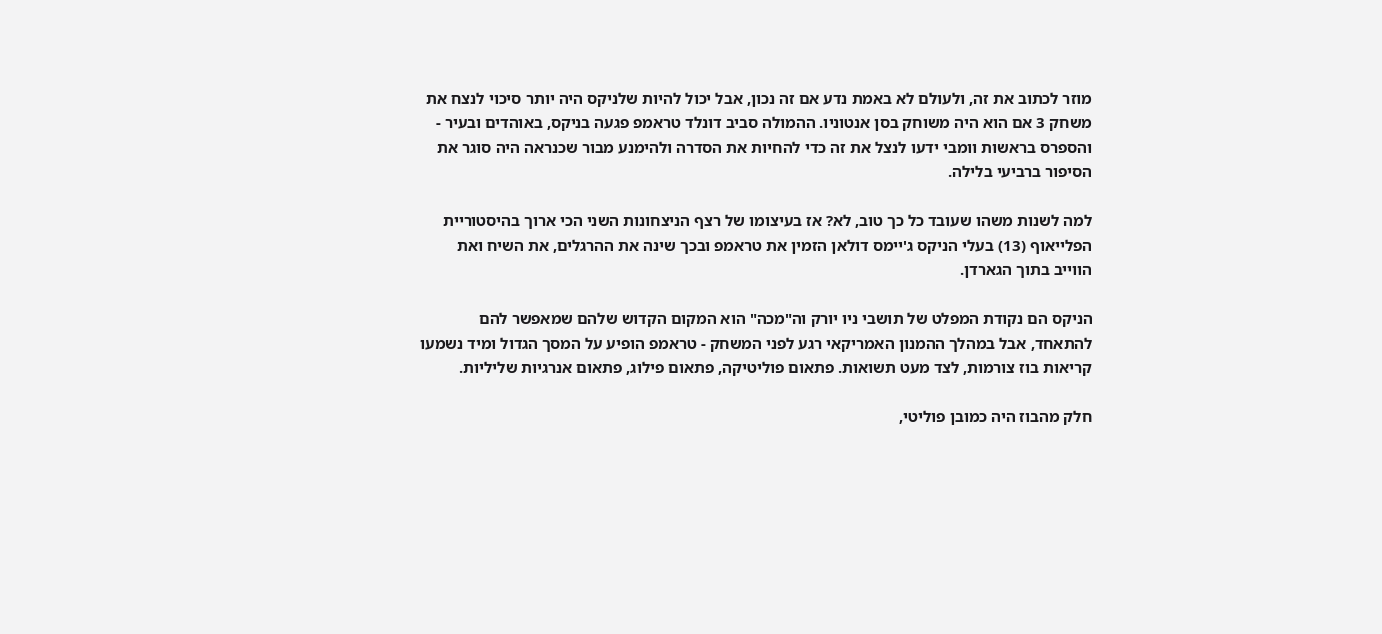מוזר לכתוב את זה, ולעולם לא באמת נדע אם זה נכון, אבל יכול להיות שלניקס היה יותר סיכוי לנצח את משחק 3 אם הוא היה משוחק בסן אנטוניו. ההמולה סביב דונלד טראמפ פגעה בניקס, באוהדים ובעיר - והספרס בראשות וומבי ידעו לנצל את זה כדי להחיות את הסדרה ולהימנע מבור שכנראה היה סוגר את הסיפור ברביעי בלילה.

למה לשנות משהו שעובד כל כך טוב, לא? אז בעיצומו של רצף הניצחונות השני הכי ארוך בהיסטוריית הפלייאוף (13) בעלי הניקס ג'יימס דולאן הזמין את טראמפ ובכך שינה את ההרגלים, את השיח ואת הווייב בתוך הגארדן.

הניקס הם נקודת המפלט של תושבי ניו יורק וה"מכה" הוא המקום הקדוש שלהם שמאפשר להם להתאחד, אבל במהלך ההמנון האמריקאי רגע לפני המשחק - טראמפ הופיע על המסך הגדול ומיד נשמעו קריאות בוז צורמות, לצד מעט תשואות. פתאום פוליטיקה, פתאום פילוג, פתאום אנרגיות שליליות.

חלק מהבוז היה כמובן פוליטי,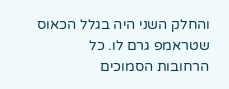והחלק השני היה בגלל הכאוס שטראמפ גרם לו. כל הרחובות הסמוכים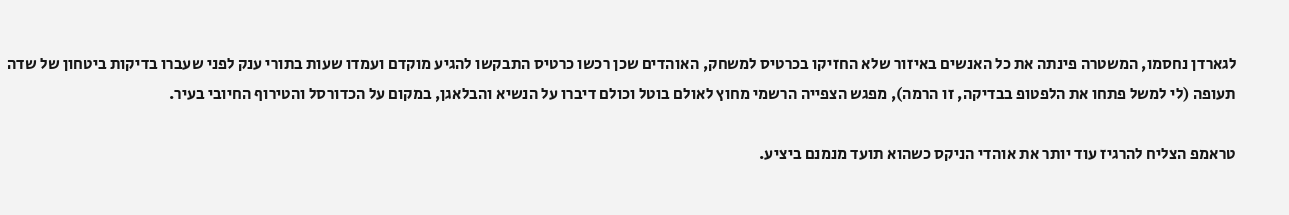לגארדן נחסמו, המשטרה פינתה את כל האנשים באיזור שלא החזיקו בכרטיס למשחק, האוהדים שכן רכשו כרטיס התבקשו להגיע מוקדם ועמדו שעות בתורי ענק לפני שעברו בדיקות ביטחון של שדה תעופה (לי למשל פתחו את הלפטופ בבדיקה, זו הרמה), מפגש הצפייה הרשמי מחוץ לאולם בוטל וכולם דיברו על הנשיא והבלאגן, במקום על הכדורסל והטירוף החיובי בעיר.

טראמפ הצליח להרגיז עוד יותר את אוהדי הניקס כשהוא תועד מנמנם ביציע.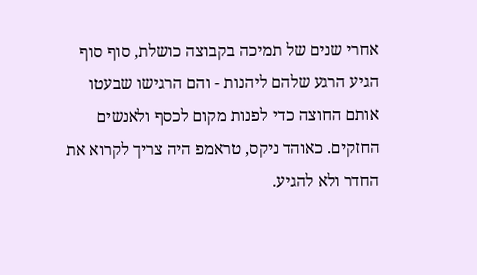אחרי שנים של תמיכה בקבוצה כושלת, סוף סוף הגיע הרגע שלהם ליהנות - והם הרגישו שבעטו אותם החוצה כדי לפנות מקום לכסף ולאנשים החזקים. כאוהד ניקס, טראמפ היה צריך לקרוא את החדר ולא להגיע.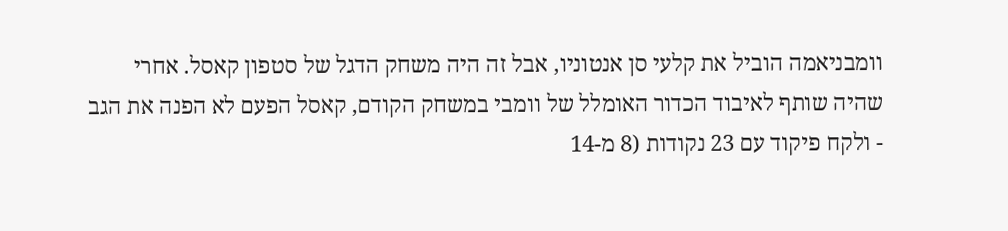וומבניאמה הוביל את קלעי סן אנטוניו, אבל זה היה משחק הדגל של סטפון קאסל. אחרי שהיה שותף לאיבוד הכדור האומלל של וומבי במשחק הקודם, קאסל הפעם לא הפנה את הגב - ולקח פיקוד עם 23 נקודות (8 מ-14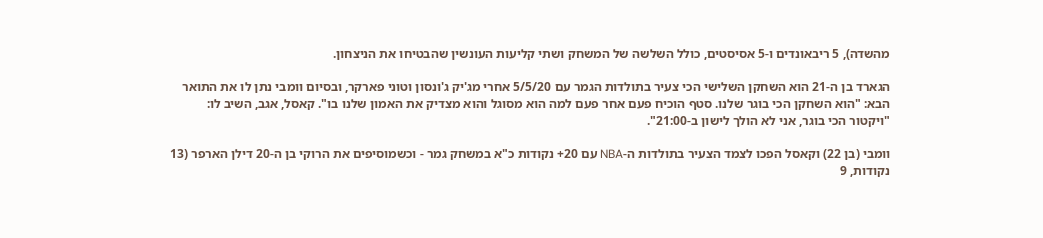מהשדה), 5 ריבאונדים ו-5 אסיסטים, כולל השלשה של המשחק ושתי קליעות העונשין שהבטיחו את הניצחון.

הגארד בן ה-21 הוא השחקן השלישי הכי צעיר בתולדות הגמר עם 5/5/20 אחרי מג'יק ג'ונסון וטוני פארקר, ובסיום וומבי נתן לו את התואר הבא: "הוא השחקן הכי בוגר שלנו. סטף הוכיח פעם אחר פעם למה הוא מסוגל והוא מצדיק את האמון שלנו בו". קאסל, אגב, השיב לו: "ויקטור הכי בוגר, אני לא הולך לישון ב-21:00".

וומבי (בן 22) וקאסל הפכו לצמד הצעיר בתולדות ה-NBA עם 20+ נקודות כ"א במשחק גמר - וכשמוסיפים את הרוקי בן ה-20 דילן הארפר (13 נקודות, 9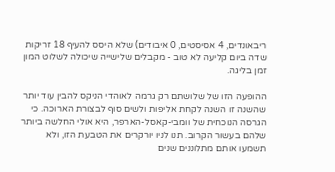ריבאונדים, 4 אסיסטים, 0 איבודים) שלא היסס להעיף 18 זריקות שדה ביום קליעה לא טוב - מקבלים שלישייה שיכולה לשלוט המון זמן בליגה.

ההופעה הזו של שלושתם רק גרמה לאוהדי הניקס להבין עוד יותר שהשנה זו השנה לקחת אליפות ולשים סוף לבצורת הארוכה. כי הגרסה הנוכחית של וומבי-קאסל-הארפר, היא אולי החלשה ביותר שלהם בעשור הקרוב. תנו לניו יורקרים את הטבעת הזו, ולא תשמעו אותם מתלוננים שנים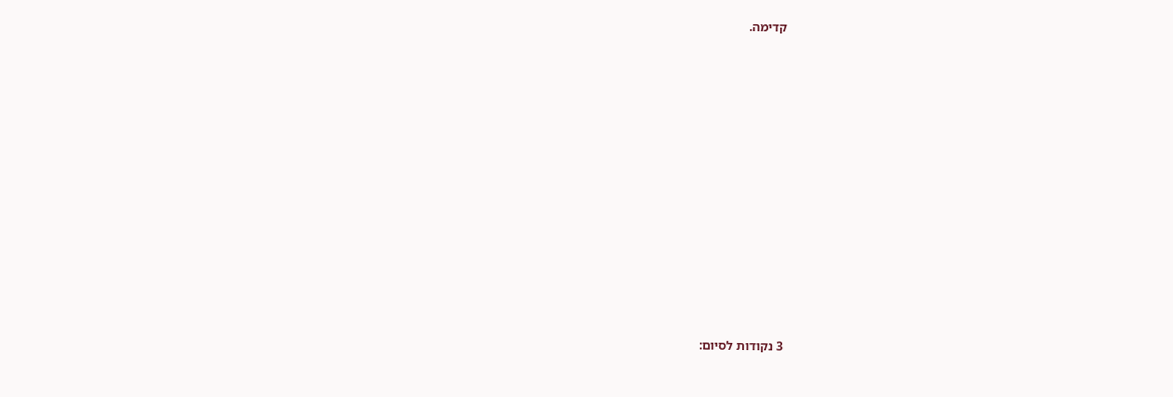קדימה.













3 נקודות לסיום: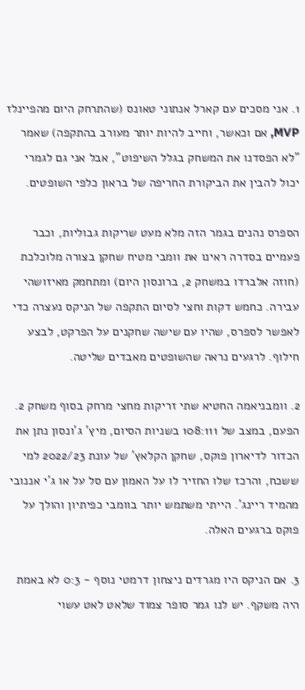1. אני מסכים עם קארל אנתוני טאונס (שהתרחק היום מהפיינלז MVP, אם וכאשר, וחייב להיות יותר מעורב בהתקפה) שאמר "לא הפסדנו את המשחק בגלל השיפוט", אבל אני גם לגמרי יכול להבין את הביקורת החריפה של בראון כלפי השופטים.

הספרס נהנים בגמר הזה מלא מעט שריקות גבוליות, וכבר פעמיים בסדרה ראינו את וומבי מטיח שחקן בצורה מלוכלכת (חוזה אלברדו במשחק 2, ברונסון היום) ומתחמק מאיזושהי עבירה. כחמש דקות וחצי לסיום התקפה של הניקס נעצרה כדי לאפשר לספרס, שהיו עם שישה שחקנים על הפרקט, לבצע חילוף. לרגעים נראה שהשופטים מאבדים שליטה.

2. וומבניאמה החטיא שתי זריקות מחצי מרחק בסוף משחק 2. הפעם, במצב של 108:111 בשניות הסיום, מיץ' ג'ונסון נתן את הכדור לדיארון פוקס, שחקן הקלאץ' של עונת 2022/23 למי ששכח, והרכז שלו החזיר לו על האמון עם סל על או ג'י אננובי מהמיד ריינג'. הייתי משתמש יותר בוומבי כפיתיון והולך על פוקס ברגעים האלה.

3. אם הניקס היו מגרדים ניצחון דרמטי נוסף - 0:3 לא באמת היה משקף. יש לנו גמר סופר צמוד שלאט לאט עשוי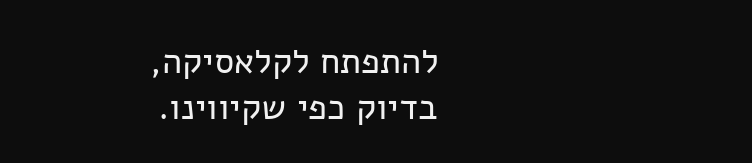להתפתח לקלאסיקה, בדיוק כפי שקיווינו.